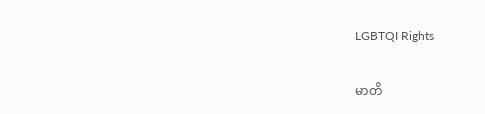LGBTQI Rights

မာတိ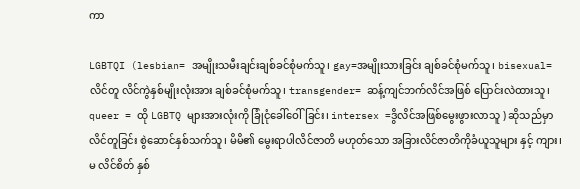ကာ

LGBTQI (lesbian= အမျိုးသမီးချင်းချစ်ခင်စုံမက်သူ၊ gay=အမျိုးသားခြင်း ချစ်ခင်စုံမက်သူ၊ bisexual= လိင်တူ လိင်ကွဲနှစ်မျိုးလုံးအား ချစ်ခင်စုံမက်သူ၊ transgender= ဆန့်ကျင်ဘက်လိင်အဖြစ် ပြောင်းလဲထားသူ၊ queer = ထို LGBTQ များအားလုံးကို ခြုံငုံခေါ်ဝေါ်ခြင်း၊ intersex =ဒွိလိင်အဖြစ်မွေးဖွားလာသူ ) ဆိုသည်မှာ လိင်တူခြင်း စွဲဆောင်နှစ်သက်သူ၊ မိမိ၏ မွေးရာပါလိင်ဇာတိ မဟုတ်သော အခြားလိင်ဇာတိကိုခံယူသူများ နှင့် ကျား၊ မ လိင်စိတ် နှစ်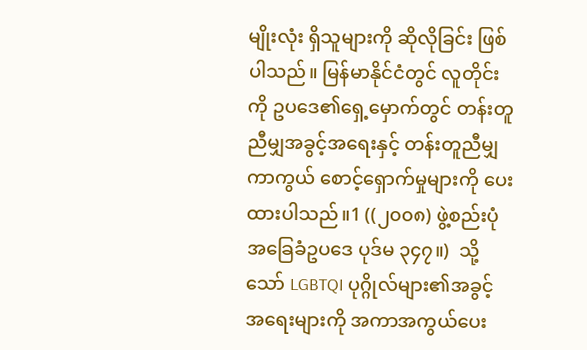မျိုးလုံး ရှိသူများကို ဆိုလိုခြင်း ဖြစ်ပါသည်။ မြန်မာနိုင်ငံတွင် လူတိုင်းကို ဥပဒေ၏ရှေ့မှောက်တွင် တန်းတူညီမျှအခွင့်အရေးနှင့် တန်းတူညီမျှ ကာကွယ် စောင့်ရှောက်မှုများကို ပေးထားပါသည်။1 ((၂၀၀၈) ဖွဲ့စည်းပုံအခြေခံဥပဒေ ပုဒ်မ ၃၄၇။)  သို့သော် LGBTQI ပုဂ္ဂိုလ်များ၏အခွင့်အရေးများကို အကာအကွယ်ပေး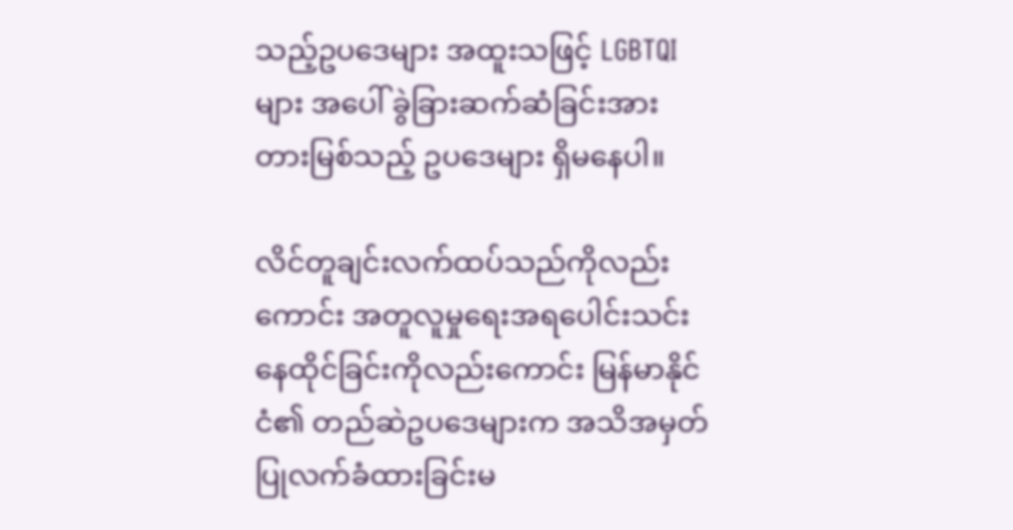သည့်ဥပဒေများ အထူးသဖြင့် LGBTQI များ အပေါ် ခွဲခြားဆက်ဆံခြင်းအား တားမြစ်သည့် ဥပဒေများ ရှိမနေပါ။

လိင်တူချင်းလက်ထပ်သည်ကိုလည်းကောင်း အတူလူမှုရေးအရပေါင်းသင်းနေထိုင်ခြင်းကိုလည်းကောင်း မြန်မာနိုင်ငံ၏ တည်ဆဲဥပဒေများက အသိအမှတ်ပြုလက်ခံထားခြင်းမ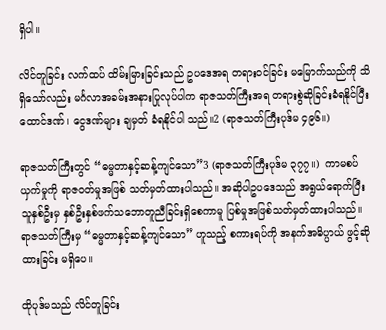ရှိပါ။

လိင်တူခြင်း လက်ထပ် ထိမ်းမြားခြင်းသည် ဥပဒေအရ တရားဝင်ခြင်း မမြောက်သည်ကို သိရှိသော်လည်း မင်္ဂလာအခမ်းအနားပြုလုပ်ပါက ရာဇသတ်ကြီးအရ တရားစွဲဆိုခြင်းခံရနိုင်ပြီး ထောင်ဒဏ်၊ ငွေဒဏ်များ ချမှတ် ခံရနိုင်ပါ သည်။2 (ရာဇသတ်ကြီးပုဒ်မ ၄၉၆။)

ရာဇသတ်ကြီးတွင် “ဓမ္မတာနှင့်ဆန့်ကျင်သော”3 (ရာဇသတ်ကြီးပုဒ်မ ၃၇၇။)  ကာမစပ်ယှက်မှုကို ရာဇဝတ်မှုအဖြစ် သတ်မှတ်ထားပါသည်။ အဆိုပါဥပဒေသည် အရွယ်ရောက်ပြီးသူနှစ်ဦးမှ နှစ်ဦးနှစ်ဖက်သဘောတူညီခြင်းရှိစေကာမူ ပြစ်မှုအဖြစ်သတ်မှတ်ထားပါသည်။ ရာဇသတ်ကြီးမှ “ဓမ္မတာနှင့်ဆန့်ကျင်သော” ဟူသည့် စကားရပ်ကို အနက်အဓိပ္ပာယ် ဖွင့်ဆိုထားခြင်း မရှိပေ။

ထိုပုဒ်မသည် လိင်တူခြင်း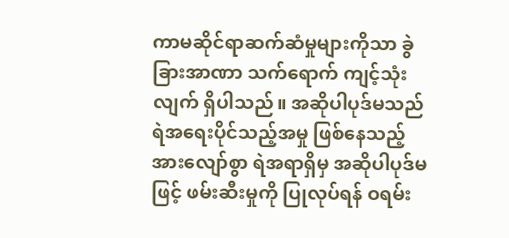ကာမဆိုင်ရာဆက်ဆံမှုများကိုသာ ခွဲခြားအာဏာ သက်ရောက် ကျင့်သုံး လျက် ရှိပါသည်။ အဆိုပါပုဒ်မသည် ရဲအရေးပိုင်သည့်အမှု ဖြစ်နေသည့် အားလျော်စွာ ရဲအရာရှိမှ အဆိုပါပုဒ်မဖြင့် ဖမ်းဆီးမှုကို ပြုလုပ်ရန် ဝရမ်း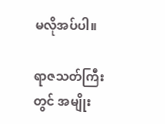မလိုအပ်ပါ။

ရာဇသတ်ကြီးတွင် အမျိုး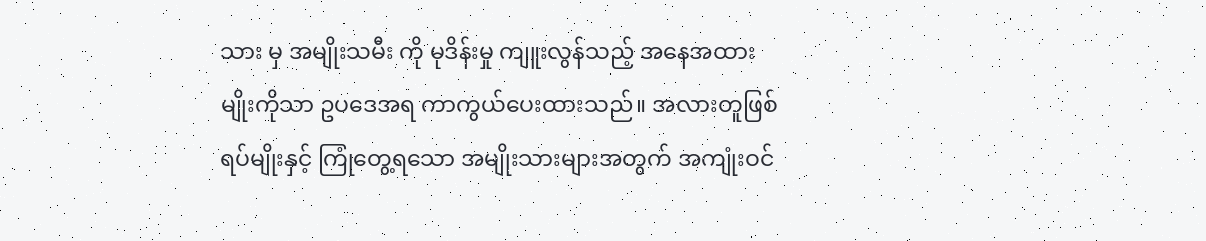သား မှ အမျိုးသမီး ကို မုဒိန်းမှု ကျူးလွန်သည့် အနေအထားမျိုးကိုသာ ဥပဒေအရ ကာကွယ်ပေးထားသည်။ အလားတူဖြစ်ရပ်မျိုးနှင့် ကြုံတွေ့ရသော အမျိုးသားများအတွက် အကျုံးဝင်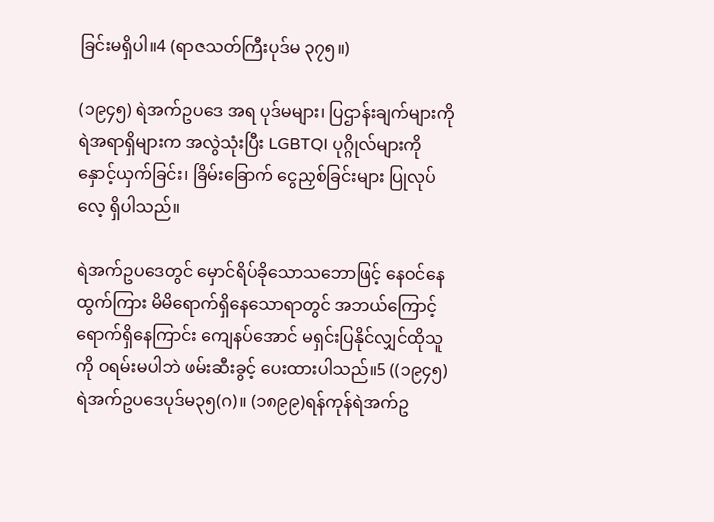ခြင်းမရှိပါ။4 (ရာဇသတ်ကြီးပုဒ်မ ၃၇၅။)

(၁၉၄၅) ရဲအက်ဥပဒေ အရ ပုဒ်မများ၊ ပြဌာန်းချက်များကို ရဲအရာရှိများက အလွဲသုံးပြီး LGBTQI ပုဂ္ဂိုလ်များကို နှောင့်ယှက်ခြင်း၊ ခြိမ်းခြောက် ငွေညှစ်ခြင်းများ ပြုလုပ်လေ့ ရှိပါသည်။

ရဲအက်ဥပဒေတွင် မှောင်ရိပ်ခိုသောသဘောဖြင့် နေဝင်နေထွက်ကြား မိမိရောက်ရှိနေသောရာတွင် အဘယ်ကြောင့်ရောက်ရှိနေကြာင်း ကျေနပ်အောင် မရှင်းပြနိုင်လျှင်ထိုသူကို ဝရမ်းမပါဘဲ ဖမ်းဆီးခွင့် ပေးထားပါသည်။5 ((၁၉၄၅)ရဲအက်ဥပဒေပုဒ်မ၃၅(ဂ)။ (၁၈၉၉)ရန်ကုန်ရဲအက်ဥ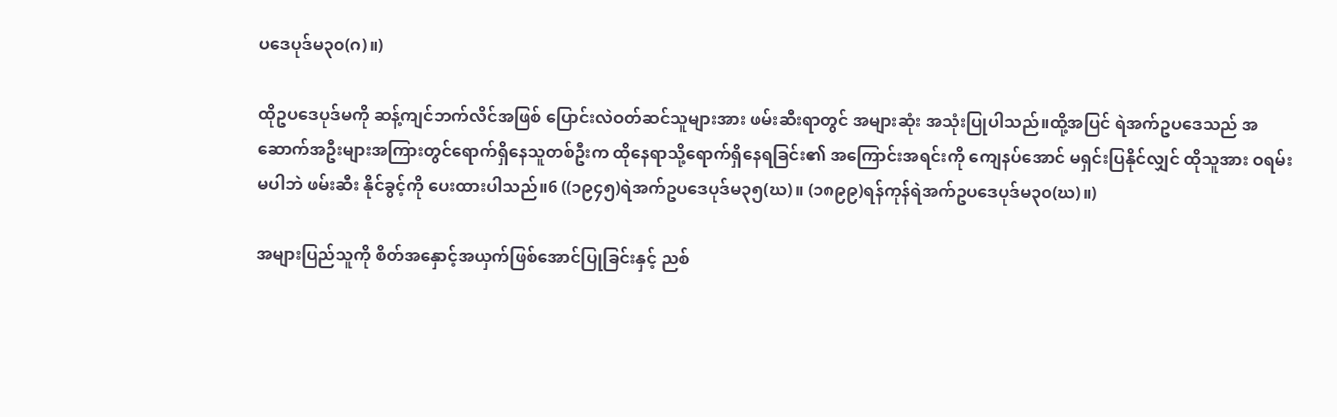ပဒေပုဒ်မ၃၀(ဂ)။)

ထိုဥပဒေပုဒ်မကို ဆန့်ကျင်ဘက်လိင်အဖြစ် ပြောင်းလဲဝတ်ဆင်သူများအား ဖမ်းဆီးရာတွင် အများဆုံး အသုံးပြုပါသည်။ထို့အပြင် ရဲအက်ဥပဒေသည် အဆောက်အဦးများအကြားတွင်ရောက်ရှိနေသူတစ်ဦးက ထိုနေရာသို့ရောက်ရှိနေရခြင်း၏ အကြောင်းအရင်းကို ကျေနပ်အောင် မရှင်းပြနိုင်လျှင် ထိုသူအား ဝရမ်းမပါဘဲ ဖမ်းဆီး နိုင်ခွင့်ကို ပေးထားပါသည်။6 ((၁၉၄၅)ရဲအက်ဥပဒေပုဒ်မ၃၅(ဃ)။ (၁၈၉၉)ရန်ကုန်ရဲအက်ဥပဒေပုဒ်မ၃၀(ဃ)။)

အများပြည်သူကို စိတ်အနှောင့်အယှက်ဖြစ်အောင်ပြုခြင်းနှင့် ညစ်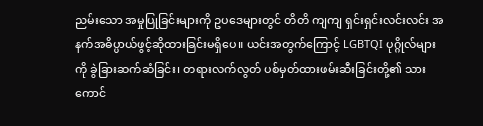ညမ်းသော အမှုပြုခြင်းများကို ဥပဒေများတွင် တိတိ ကျကျ ရှင်းရှင်းလင်းလင်း အနက်အဓိပ္ပာယ်ဖွင့်ဆိုထားခြင်းမရှိပေ။ ယင်းအတွက်ကြောင့် LGBTQI ပုဂ္ဂိုလ်များကို ခွဲခြားဆက်ဆံခြင်း၊ တရားလက်လွတ် ပစ်မှတ်ထားဖမ်းဆီးခြင်းတို့၏ သားကောင်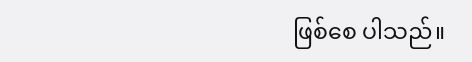ဖြစ်စေ ပါသည်။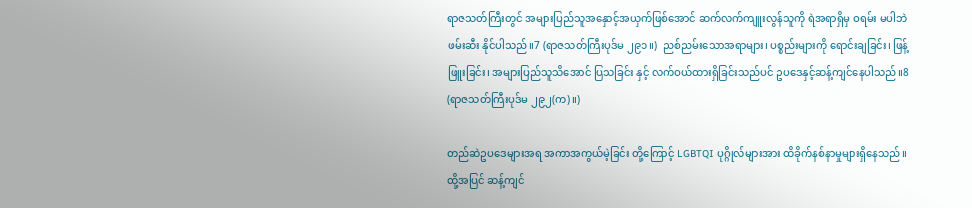ရာဇသတ်ကြီးတွင် အများပြည်သူအနှောင့်အယှက်ဖြစ်အောင် ဆက်လက်ကျူးလွန်သူကို ရဲအရာရှိမှ ဝရမ်း မပါဘဲ ဖမ်းဆီး နိုင်ပါသည်။7 (ရာဇသတ်ကြီးပုဒ်မ ၂၉၁။)  ညစ်ညမ်းသောအရာများ၊ ပစ္စည်းများကို ရောင်းချခြင်း၊ ဖြန့်ဖြူးခြင်း၊ အများပြည်သူသိအောင် ပြသခြင်း နှင့် လက်ဝယ်ထားရှိခြင်းသည်ပင် ဥပဒေနှင့်ဆန့်ကျင်နေပါသည်။8 (ရာဇသတ်ကြီးပုဒ်မ ၂၉၂(က)။)

တည်ဆဲဥပဒေများအရ အကာအကွယ်မဲ့ခြင်း တို့ကြောင့် LGBTQI ပုဂ္ဂိုလ်များအား ထိခိုက်နစ်နာမှုများရှိနေသည်။ ထို့အပြင် ဆန့်ကျင်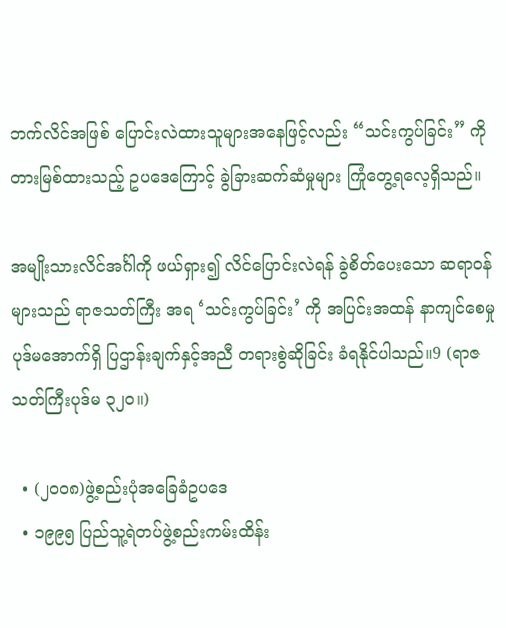ဘက်လိင်အဖြစ် ပြောင်းလဲထားသူများအနေဖြင့်လည်း “သင်းကွပ်ခြင်း” ကိုတားမြစ်ထားသည့် ဥပဒေကြောင့် ခွဲခြားဆက်ဆံမှုများ ကြုံတွေ့ရလေ့ရှိသည်။

အမျိုးသားလိင်အင်္ဂါကို ဖယ်ရှား၍ လိင်ပြောင်းလဲရန် ခွဲစိတ်ပေးသော ဆရာဝန်များသည် ရာဇသတ်ကြီး အရ ‘သင်းကွပ်ခြင်း’ ကို အပြင်းအထန် နာကျင်စေမှု ပုဒ်မအောက်ရှိ ပြဌာန်းချက်နှင့်အညီ တရားစွဲဆိုခြင်း ခံရနိုင်ပါသည်။9 (ရာဇသတ်ကြီးပုဒ်မ ၃၂၀။)

  • (၂၀၀၈)ဖွဲ့စည်းပုံအခြေခံဥပဒေ
  • ၁၉၉၅ ပြည်သူ့ရဲတပ်ဖွဲ့စည်းကမ်းထိန်း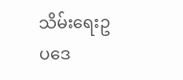သိမ်းရေးဥပဒေ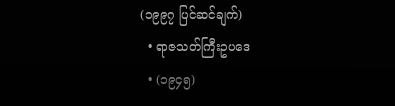(၁၉၉၇ ပြင်ဆင်ချက်)
  • ရာဇသတ်ကြီးဥပဒေ
  • (၁၉၄၅)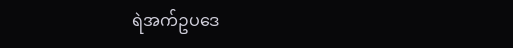ရဲအက်ဥပဒေ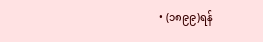• (၁၈၉၉)ရန်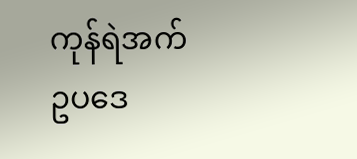ကုန်ရဲအက်ဥပဒေ